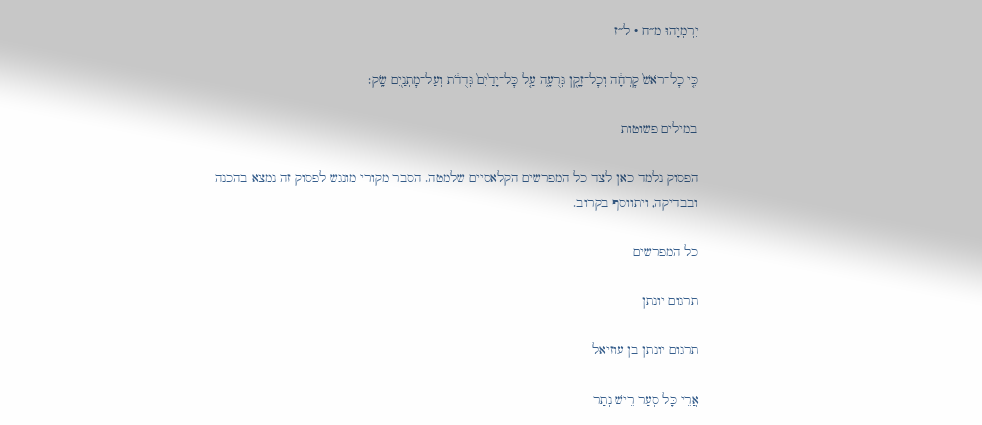יִרְמְיָהוּ מ״ח · ל״ז

כִּ֤י כׇל־רֹאשׁ֙ קׇרְחָ֔ה וְכׇל־זָקָ֖ן גְּרֻעָ֑ה עַ֤ל כׇּל־יָדַ֙יִם֙ גְּדֻדֹ֔ת וְעַל־מׇתְנַ֖יִם שָֽׂק׃

במילים פשוטות

הפסוק נלמד כאן לצד כל המפרשים הקלאסיים שלמטה. הסבר מקורי מונגש לפסוק זה נמצא בהכנה ובבדיקה, ויתווסף בקרוב.

כל המפרשים

תרגום יונתן

תרגום יונתן בן עוזיאל

אֲרֵי כָּל סְעַר רֵישׁ נְתַר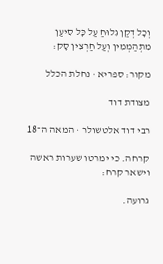וְכָל דְקַן גִלוּחַ עַל כָּל סִיעַן מִתְהַמְמִין וְעַל חַרְצִין סָק:

מקור: ספריא · נחלת הכלל

מצודת דוד

רבי דוד אלטשולר · המאה ה־18

קרחה. כי ימרטו שערות ראשה וישאר קרח:

גרועה.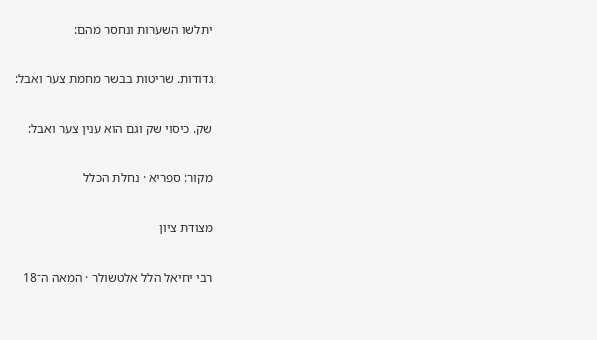יתלשו השערות ונחסר מהם:

גדודות. שריטות בבשר מחמת צער ואבל:

שק. כיסוי שק וגם הוא ענין צער ואבל:

מקור: ספריא · נחלת הכלל

מצודת ציון

רבי יחיאל הלל אלטשולר · המאה ה־18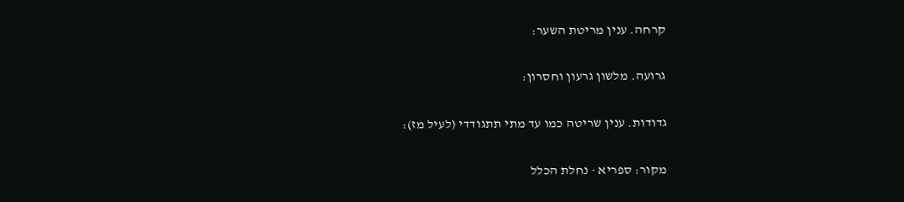קרחה. ענין מריטת השער:

גרועה. מלשון גרעון וחסרון:

גדודות. ענין שריטה כמו עד מתי תתגודדי (לעיל מז):

מקור: ספריא · נחלת הכלל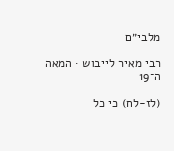מלבי״ם

רבי מאיר לייבוש · המאה ה־19

(לז-לח) כי כל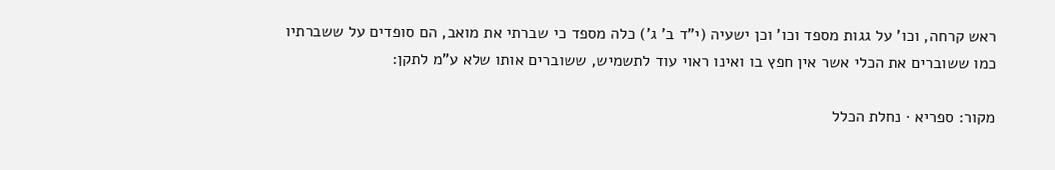ראש קרחה, וכו' על גגות מספד וכו' וכן ישעיה (י"ד ב' ג') כלה מספד כי שברתי את מואב, הם סופדים על ששברתיו כמו ששוברים את הכלי אשר אין חפץ בו ואינו ראוי עוד לתשמיש, ששוברים אותו שלא ע"מ לתקן:

מקור: ספריא · נחלת הכלל